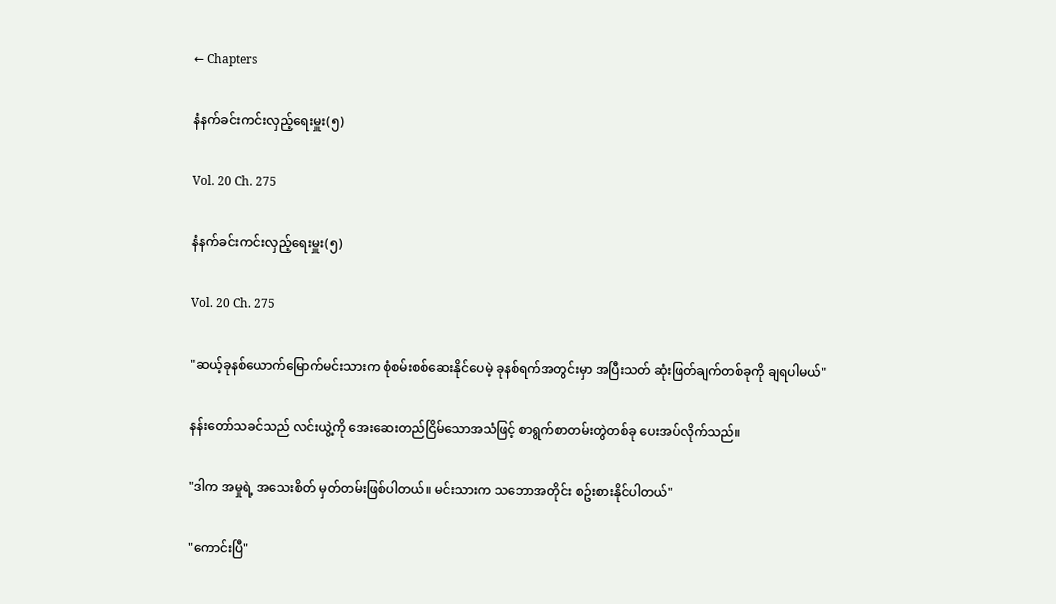← Chapters

နံနက်ခင်းကင်းလှည့်ရေးမှူး(၅)

Vol. 20 Ch. 275

နံနက်ခင်းကင်းလှည့်ရေးမှူး(၅)

Vol. 20 Ch. 275

"ဆယ့်ခုနစ်ယောက်မြောက်မင်းသားက စုံစမ်းစစ်ဆေးနိုင်ပေမဲ့ ခုနစ်ရက်အတွင်းမှာ အပြီးသတ် ဆုံးဖြတ်ချက်တစ်ခုကို ချရပါမယ်"

နန်းတော်သခင်သည် လင်းယွဲ့ကို အေးဆေးတည်ငြိမ်သောအသံဖြင့် စာရွက်စာတမ်းတွဲတစ်ခု ပေးအပ်လိုက်သည်။

"ဒါက အမှုရဲ့ အသေးစိတ် မှတ်တမ်းဖြစ်ပါတယ်။ မင်းသားက သဘောအတိုင်း စဥ်းစားနိုင်ပါတယ်"

"ကောင်းပြီ"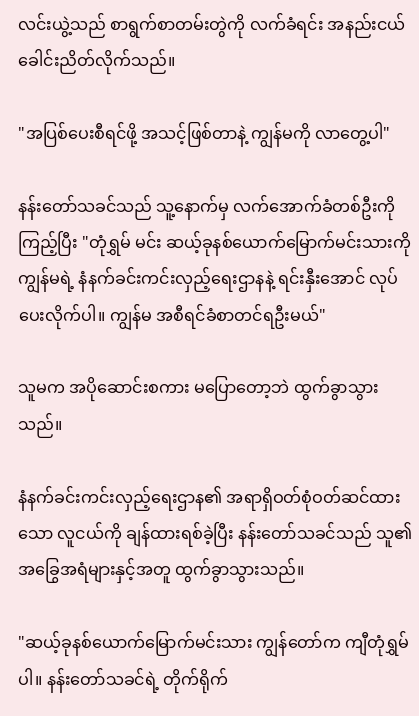လင်းယွဲ့သည် စာရွက်စာတမ်းတွဲကို လက်ခံရင်း အနည်းငယ် ခေါင်းညိတ်လိုက်သည်။

"အပြစ်ပေးစီရင်ဖို့ အသင့်ဖြစ်တာနဲ့ ကျွန်မကို လာတွေ့ပါ"

နန်းတော်သခင်သည် သူ့နောက်မှ လက်အောက်ခံတစ်ဦးကို ကြည့်ပြီး "တုံရွှမ် မင်း ဆယ့်ခုနစ်ယောက်မြောက်မင်းသားကို ကျွန်မရဲ့ နံနက်ခင်းကင်းလှည့်ရေးဌာနနဲ့ ရင်းနှီးအောင် လုပ်ပေးလိုက်ပါ။ ကျွန်မ အစီရင်ခံစာတင်ရဦးမယ်"

သူမက အပိုဆောင်းစကား မပြောတော့ဘဲ ထွက်ခွာသွားသည်။

နံနက်ခင်းကင်းလှည့်ရေးဌာန၏ အရာရှိဝတ်စုံဝတ်ဆင်ထားသော လူငယ်ကို ချန်ထားရစ်ခဲ့ပြီး နန်းတော်သခင်သည် သူ၏အခြွေအရံများနှင့်အတူ ထွက်ခွာသွားသည်။

"ဆယ့်ခုနစ်ယောက်မြောက်မင်းသား ကျွန်တော်က ကျီတုံရွှမ်ပါ။ နန်းတော်သခင်ရဲ့ တိုက်ရိုက်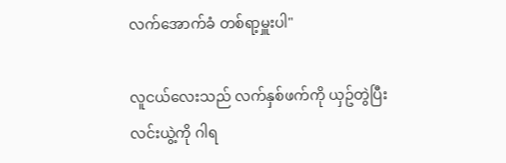လက်အောက်ခံ တစ်ရာ့မှူးပါ"

လူငယ်လေးသည် လက်နှစ်ဖက်ကို ယှဥ်တွဲပြီး လင်းယွဲ့ကို ဂါရ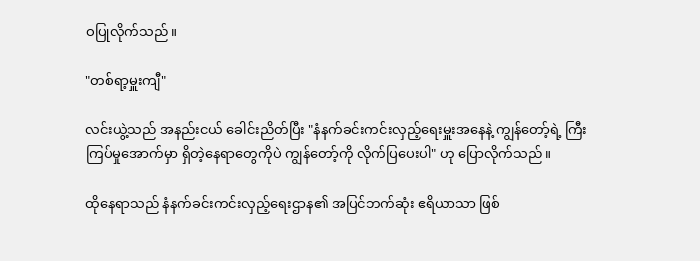ဝပြုလိုက်သည်။

"တစ်ရာ့မှူးကျီ"

လင်းယွဲ့သည် အနည်းငယ် ခေါင်းညိတ်ပြီး "နံနက်ခင်းကင်းလှည့်ရေးမှူးအနေနဲ့ ကျွန်တော့်ရဲ့ ကြီးကြပ်မှုအောက်မှာ ရှိတဲ့နေရာတွေကိုပဲ ကျွန်တော့်ကို လိုက်ပြပေးပါ" ဟု ပြောလိုက်သည်။

ထိုနေရာသည် နံနက်ခင်းကင်းလှည့်ရေးဌာန၏ အပြင်ဘက်ဆုံး ဧရိယာသာ ဖြစ်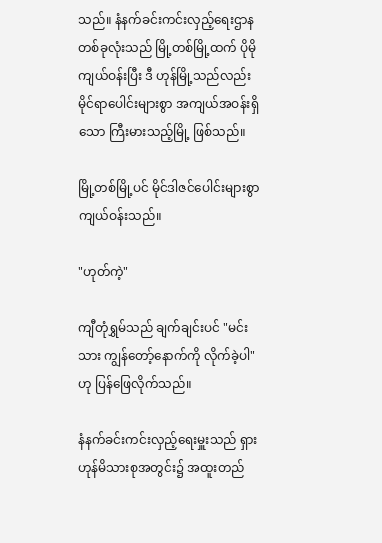သည်။ နံနက်ခင်းကင်းလှည့်ရေးဌာနတစ်ခုလုံးသည် မြို့တစ်မြို့ထက် ပိုမိုကျယ်ဝန်းပြီး ဒီ ဟုန်မြို့သည်လည်း မိုင်ရာပေါင်းများစွာ အကျယ်အဝန်းရှိသော ကြီးမားသည့်မြို့ ဖြစ်သည်။

မြို့တစ်မြို့ပင် မိုင်ဒါဇင်ပေါင်းများစွာ ကျယ်ဝန်းသည်။

"ဟုတ်ကဲ့"

ကျီတုံရွှမ်သည် ချက်ချင်းပင် "မင်းသား ကျွန်တော့်နောက်ကို လိုက်ခဲ့ပါ" ဟု ပြန်ဖြေလိုက်သည်။

နံနက်ခင်းကင်းလှည့်ရေးမှူးသည် ရှားဟုန်မိသားစုအတွင်း၌ အထူးတည်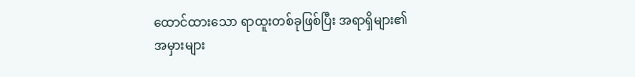ထောင်ထားသော ရာထူးတစ်ခုဖြစ်ပြီး အရာရှိများ၏ အမှားများ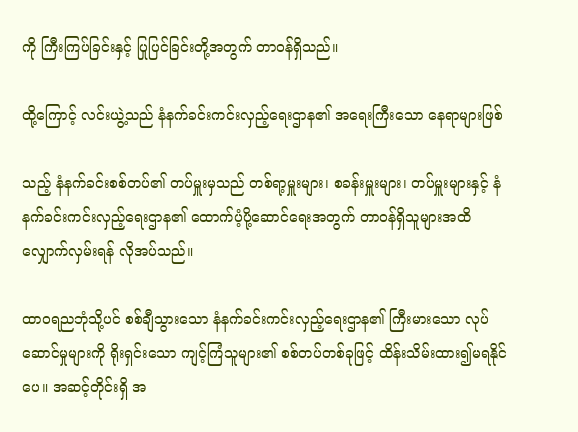ကို ကြီးကြပ်ခြင်းနှင့် ပြုပြင်ခြင်းတို့အတွက် တာဝန်ရှိသည်။

ထို့ကြောင့် လင်းယွဲ့သည် နံနက်ခင်းကင်းလှည့်ရေးဌာန၏ အရေးကြီးသော နေရာများဖြစ်

သည့် နံနက်ခင်းစစ်တပ်၏ တပ်မှူးမှသည် တစ်ရာ့မှူးများ၊ စခန်းမှူးများ၊ တပ်မှူးများနှင့် နံနက်ခင်းကင်းလှည့်ရေးဌာန၏ ထောက်ပံ့ပို့ဆောင်ရေးအတွက် တာဝန်ရှိသူများအထိ လျှောက်လှမ်းရန် လိုအပ်သည်။

ထာဝရညဘုံသို့ပင် စစ်ချီသွားသော နံနက်ခင်းကင်းလှည့်ရေးဌာန၏ ကြီးမားသော လုပ်ဆောင်မှုများကို ရိုးရှင်းသော ကျင့်ကြံသူများ၏ စစ်တပ်တစ်ခုဖြင့် ထိန်းသိမ်းထား၍မရနိုင်ပေ။ အဆင့်တိုင်းရှိ အ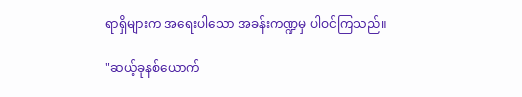ရာရှိများက အရေးပါသော အခန်းကဏ္ဍမှ ပါဝင်ကြသည်။

"ဆယ့်ခုနစ်ယောက်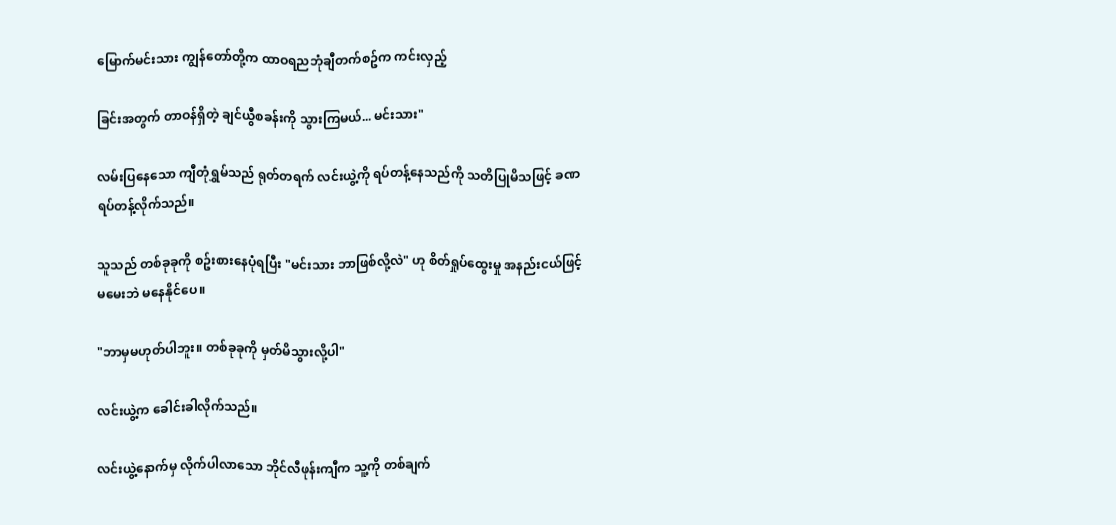မြောက်မင်းသား ကျွန်တော်တို့က ထာဝရညဘုံချီတက်စဥ်က ကင်းလှည့်

ခြင်းအတွက် တာဝန်ရှိတဲ့ ချင်ယွီစခန်းကို သွားကြမယ်... မင်းသား"

လမ်းပြနေသော ကျီတုံရွှမ်သည် ရုတ်တရက် လင်းယွဲ့ကို ရပ်တန့်နေသည်ကို သတိပြုမိသဖြင့် ခဏရပ်တန့်လိုက်သည်။

သူသည် တစ်ခုခုကို စဥ်းစားနေပုံရပြီး "မင်းသား ဘာဖြစ်လို့လဲ" ဟု စိတ်ရှုပ်ထွေးမှု အနည်းငယ်ဖြင့် မမေးဘဲ မနေနိုင်ပေ။

"ဘာမှမဟုတ်ပါဘူး။ တစ်ခုခုကို မှတ်မိသွားလို့ပါ"

လင်းယွဲ့က ခေါင်းခါလိုက်သည်။

လင်းယွဲ့နောက်မှ လိုက်ပါလာသော ဘိုင်လီဖုန်းကျီက သူ့ကို တစ်ချက်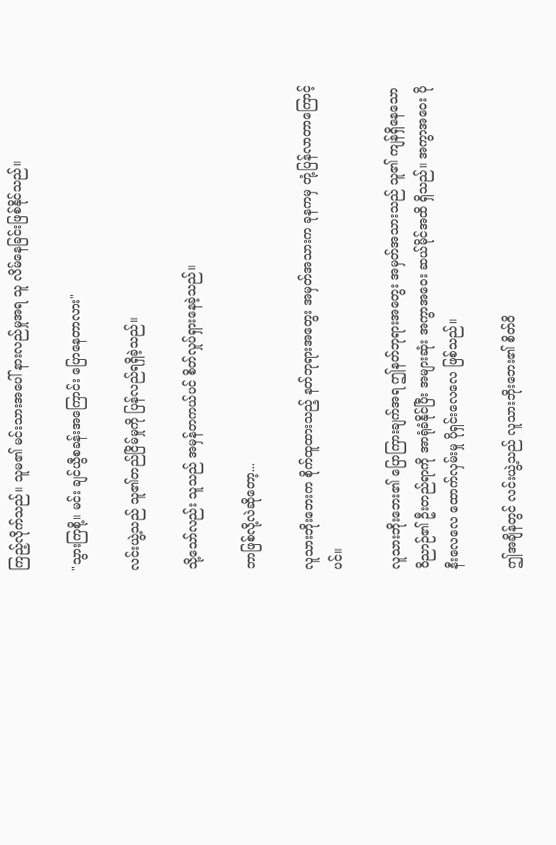ကြည့်လိုက်သည်။ သူမ၏ မင်းသားအပေါ် နားလည်မှုအရ သူ လိမ်နေခြင်းဖြစ်နိုင်သည်။

"သွားကြစို့။ မင်း ချင်ယွီစခန်းအကြောင်း ပြောနေတာလား"

လင်းယွဲ့သည် သူ၏တည်ငြိမ်မှုကို ပြန်လည်ရရှိခဲ့သည်။

သို့သော်လည်း သူသည် အမှန်တကယ်ပင် စိတ်လှုပ်ရှားနေခဲ့သည်။

ဘာဖြစ်လို့လဲဆိုတော့...

လူသားဘိုးဘေးက စိုက်ထူထားသည့် နတ်ဘုရားအတွေး အမှတ်အသားက ခုနကမှ တုံ့ပြန်လာတာကြောင့်ပင်။

လူသားဘိုးဘေး၏ ပြောကြားချက်အရ ဤနတ်ဘုရားအတွေး အမှတ်အသားသည် သူ၏ ကျန်ရှိနေသော ဝိညာဉ်၏ ဦးတည်ရာကို အာရုံခံနိုင်ပြီး အများဆုံး အကွာအဝေး ဆယ်မိုင်အထိ ရှိသည်။ အကွာအဝေး ပိုနီးလေလေ ထောက်လှမ်းမှု ပိုရှင်းလေလေ ဖြစ်သည်။

ဤအချိန်တွင် လင်းယွဲ့သည် လူသားဘိုးဘေး၏ စိတ်ဝိ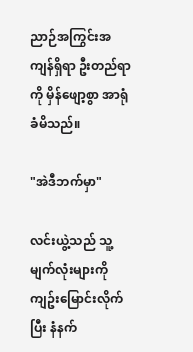ညာဉ်အကြွင်းအကျန်ရှိရာ ဦးတည်ရာကို မှိန်ဖျော့စွာ အာရုံခံမိသည်။

"အဲဒီဘက်မှာ"

လင်းယွဲ့သည် သူ့မျက်လုံးများကို ကျဥ်းမြောင်းလိုက်ပြီး နံနက်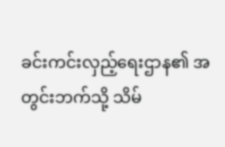ခင်းကင်းလှည့်ရေးဌာန၏ အတွင်းဘက်သို့ သိမ်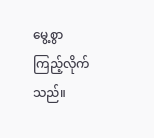မွေ့စွာ ကြည့်လိုက်သည်။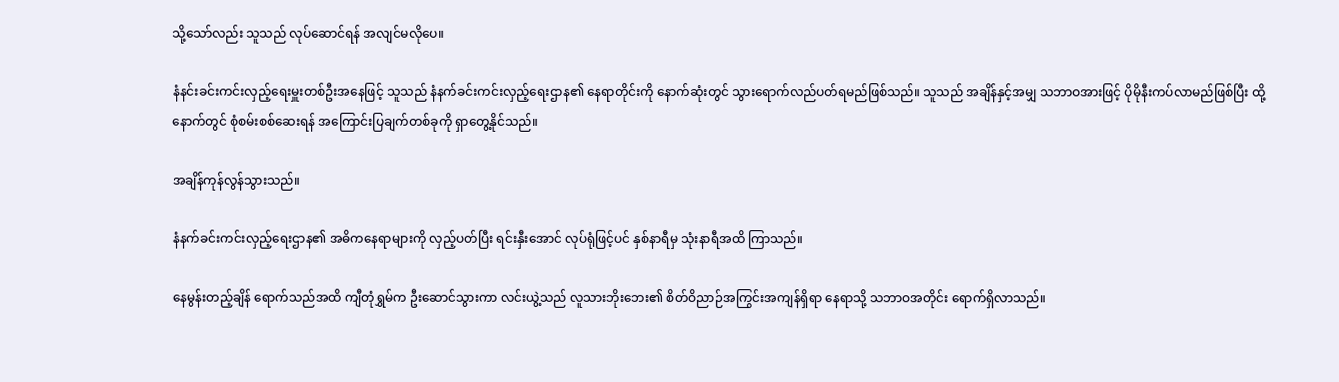သို့သော်လည်း သူသည် လုပ်ဆောင်ရန် အလျင်မလိုပေ။

နံနင်းခင်းကင်းလှည့်ရေးမှူးတစ်ဦးအနေဖြင့် သူသည် နံနက်ခင်းကင်းလှည့်ရေးဌာန၏ နေရာတိုင်းကို နောက်ဆုံးတွင် သွားရောက်လည်ပတ်ရမည်ဖြစ်သည်။ သူသည် အချိန်နှင့်အမျှ သဘာဝအားဖြင့် ပိုမိုနီးကပ်လာမည်ဖြစ်ပြီး ထို့နောက်တွင် စုံစမ်းစစ်ဆေးရန် အကြောင်းပြချက်တစ်ခုကို ရှာတွေ့နိုင်သည်။

အချိန်ကုန်လွန်သွားသည်။

နံနက်ခင်းကင်းလှည့်ရေးဌာန၏ အဓိကနေရာများကို လှည့်ပတ်ပြီး ရင်းနှီးအောင် လုပ်ရုံဖြင့်ပင် နှစ်နာရီမှ သုံးနာရီအထိ ကြာသည်။

နေမွန်းတည့်ချိန် ရောက်သည်အထိ ကျီတုံရွှမ်က ဦးဆောင်သွားကာ လင်းယွဲ့သည် လူသားဘိုးဘေး၏ စိတ်ဝိညာဉ်အကြွင်းအကျန်ရှိရာ နေရာသို့ သဘာဝအတိုင်း ရောက်ရှိလာသည်။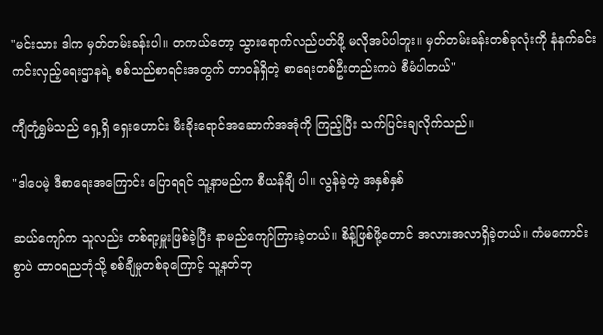"မင်းသား ဒါက မှတ်တမ်းခန်းပါ။ တကယ်တော့ သွားရောက်လည်ပတ်ဖို့ မလိုအပ်ပါဘူး။ မှတ်တမ်းခန်းတစ်ခုလုံးကို နံနက်ခင်းကင်းလှည့်ရေးဌာနရဲ့ စစ်သည်စာရင်းအတွက် တာဝန်ရှိတဲ့ စာရေးတစ်ဦးတည်းကပဲ စီမံပါတယ်"

ကျီတုံရွှမ်သည် ရှေ့ရှိ ရှေးဟောင်း မီးခိုးရောင်အဆောက်အအုံကို ကြည့်ပြီး သက်ပြင်းချလိုက်သည်။

"ဒါပေမဲ့ ဒီစာရေးအကြောင်း ပြောရရင် သူ့နာမည်က စီယန်ချီ ပါ။ လွန်ခဲ့တဲ့ အနှစ်နှစ်

ဆယ်ကျော်က သူလည်း တစ်ရာ့မှူးဖြစ်ခဲ့ပြီး နာမည်ကျော်ကြားခဲ့တယ်။ စိန့်ဖြစ်ဖို့တောင် အလားအလာရှိခဲ့တယ်။ ကံမကောင်းစွာပဲ ထာဝရညဘုံသို့ စစ်ချီမှုတစ်ခုကြောင့် သူ့နတ်ဘု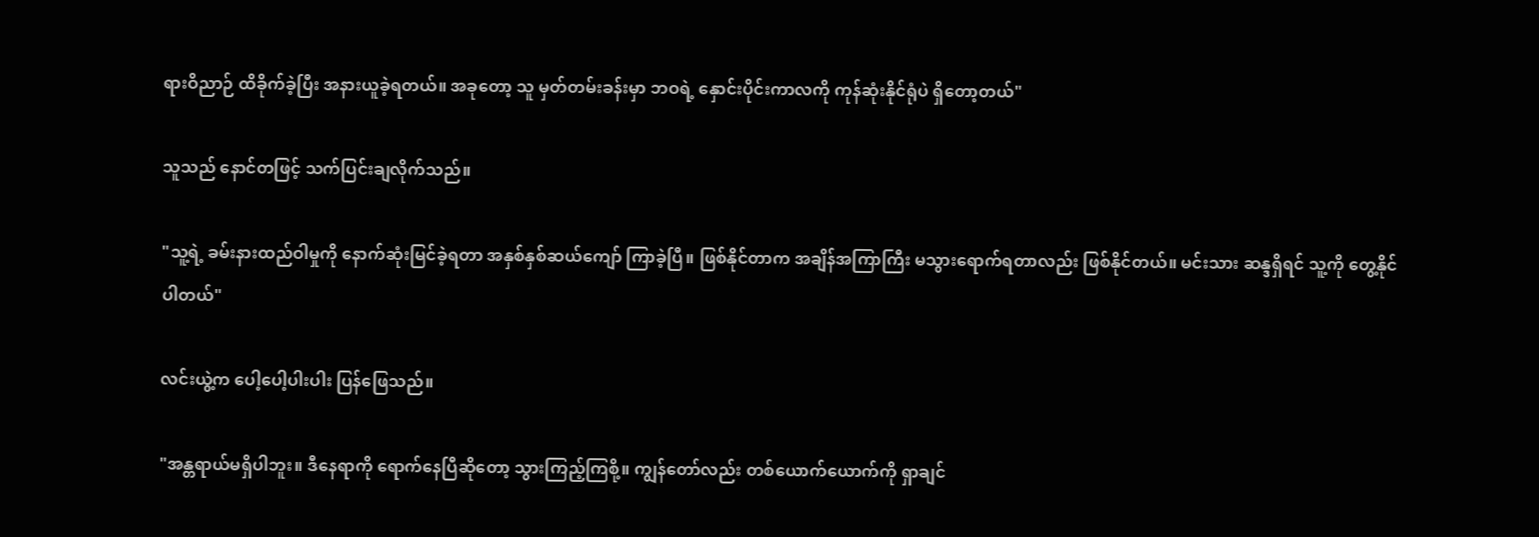ရားဝိညာဉ် ထိခိုက်ခဲ့ပြီး အနားယူခဲ့ရတယ်။ အခုတော့ သူ မှတ်တမ်းခန်းမှာ ဘဝရဲ့ နှောင်းပိုင်းကာလကို ကုန်ဆုံးနိုင်ရုံပဲ ရှိတော့တယ်"

သူသည် နောင်တဖြင့် သက်ပြင်းချလိုက်သည်။

"သူ့ရဲ့ ခမ်းနားထည်ဝါမှုကို နောက်ဆုံးမြင်ခဲ့ရတာ အနှစ်နှစ်ဆယ်ကျော် ကြာခဲ့ပြီ။ ဖြစ်နိုင်တာက အချိန်အကြာကြီး မသွားရောက်ရတာလည်း ဖြစ်နိုင်တယ်။ မင်းသား ဆန္ဒရှိရင် သူ့ကို တွေ့နိုင်ပါတယ်"

လင်းယွဲ့က ပေါ့ပေါ့ပါးပါး ပြန်ဖြေသည်။

"အန္တရာယ်မရှိပါဘူး။ ဒီနေရာကို ရောက်နေပြီဆိုတော့ သွားကြည့်ကြစို့။ ကျွန်တော်လည်း တစ်ယောက်ယောက်ကို ရှာချင်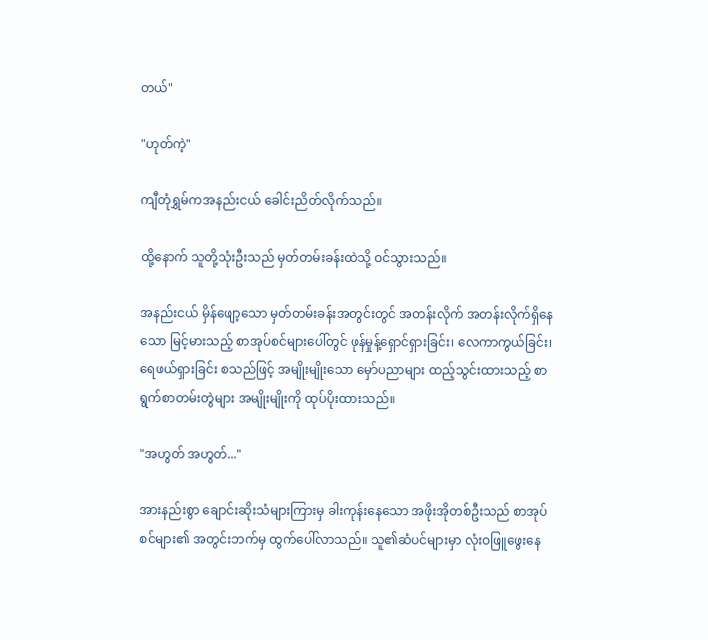တယ်"

"ဟုတ်ကဲ့"

ကျီတုံရွှမ်ကအနည်းငယ် ခေါင်းညိတ်လိုက်သည်။

ထို့နောက် သူတို့သုံးဦးသည် မှတ်တမ်းခန်းထဲသို့ ဝင်သွားသည်။

အနည်းငယ် မှိန်ဖျော့သော မှတ်တမ်းခန်းအတွင်းတွင် အတန်းလိုက် အတန်းလိုက်ရှိနေသော မြင့်မားသည့် စာအုပ်စင်များပေါ်တွင် ဖုန်မှုန့်ရှောင်ရှားခြင်း၊ လေကာကွယ်ခြင်း၊ ရေဖယ်ရှားခြင်း စသည်ဖြင့် အမျိုးမျိုးသော မှော်ပညာများ ထည့်သွင်းထားသည့် စာရွက်စာတမ်းတွဲများ အမျိုးမျိုးကို ထုပ်ပိုးထားသည်။

"အဟွတ် အဟွတ်..."

အားနည်းစွာ ချောင်းဆိုးသံများကြားမှ ခါးကုန်းနေသော အဖိုးအိုတစ်ဦးသည် စာအုပ်စင်များ၏ အတွင်းဘက်မှ ထွက်ပေါ်လာသည်။ သူ၏ဆံပင်များမှာ လုံးဝဖြူဖွေးနေ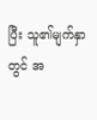ပြီး သူ၏မျက်နှာတွင် အ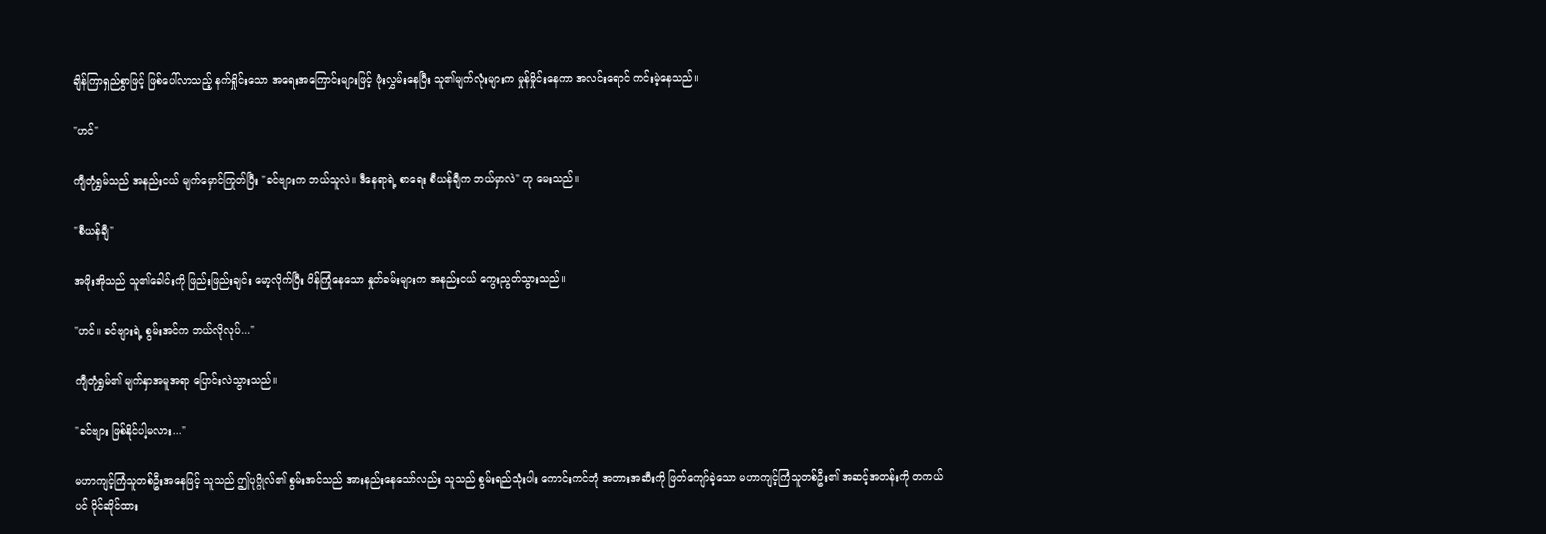ချိန်ကြာရှည်စွာဖြင့် ဖြစ်ပေါ်လာသည့် နက်ရှိုင်းသော အရေးအကြောင်းများဖြင့် ဖုံးလွှမ်းနေပြီး သူ၏မျက်လုံးများက မှုန်မှိုင်းနေကာ အလင်းရောင် ကင်းမဲ့နေသည်။

"ဟင်"

ကျီတုံရွှမ်သည် အနည်းငယ် မျက်မှောင်ကြုတ်ပြီး "ခင်ဗျားက ဘယ်သူလဲ။ ဒီနေရာရဲ့ စာရေး စီယန်ချီက ဘယ်မှာလဲ" ဟု မေးသည်။

"စီယန်ချီ"

အဖိုးအိုသည် သူ၏ခေါင်းကို ဖြည်းဖြည်းချင်း မော့လိုက်ပြီး ပိန်ကြုံနေသော နှုတ်ခမ်းများက အနည်းငယ် ကွေးညွတ်သွားသည်။

"ဟင်။ ခင်ဗျားရဲ့ စွမ်းအင်က ဘယ်လိုလုပ်..."

ကျီတုံရွှမ်၏ မျက်နှာအမူအရာ ပြောင်းလဲသွားသည်။

"ခင်ဗျား ဖြစ်နိုင်ပါ့မလား..."

မဟာကျင့်ကြံသူတစ်ဦးအနေဖြင့် သူသည် ဤပုဂ္ဂိုလ်၏ စွမ်းအင်သည် အားနည်းနေသော်လည်း သူသည် စွမ်းရည်သုံးပါး ကောင်းကင်ဘုံ အတားအဆီးကို ဖြတ်ကျော်ခဲ့သော မဟာကျင့်ကြံသူတစ်ဦး၏ အဆင့်အတန်းကို တကယ်ပင် ပိုင်ဆိုင်ထား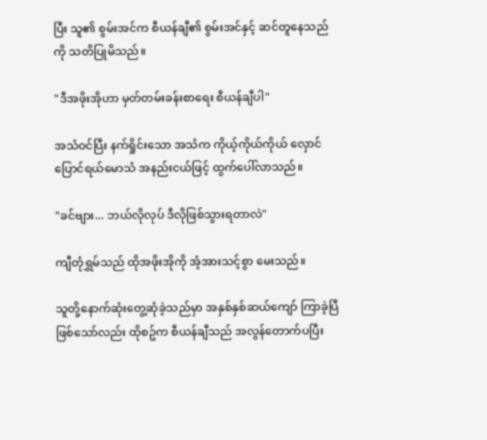ပြီး သူ၏ စွမ်းအင်က စီယန်ချီ၏ စွမ်းအင်နှင့် ဆင်တူနေသည်ကို သတိပြုမိသည်။

"ဒီအဖိုးအိုဟာ မှတ်တမ်းခန်းစာရေး စီယန်ချီပါ"

အသံဝင်ပြီး နက်ရှိုင်းသော အသံက ကိုယ့်ကိုယ်ကိုယ် လှောင်ပြောင်ရယ်မောသံ အနည်းငယ်ဖြင့် ထွက်ပေါ်လာသည်။

"ခင်ဗျား... ဘယ်လိုလုပ် ဒီလိုဖြစ်သွားရတာလဲ"

ကျီတုံရွှမ်သည် ထိုအဖိုးအိုကို အံ့အားသင့်စွာ မေးသည်။

သူတို့နောက်ဆုံးတွေ့ဆုံခဲ့သည်မှာ အနှစ်နှစ်ဆယ်ကျော် ကြာခဲ့ပြီဖြစ်သော်လည်း ထိုစဥ်က စီယန်ချီသည် အလွန်တောက်ပပြီး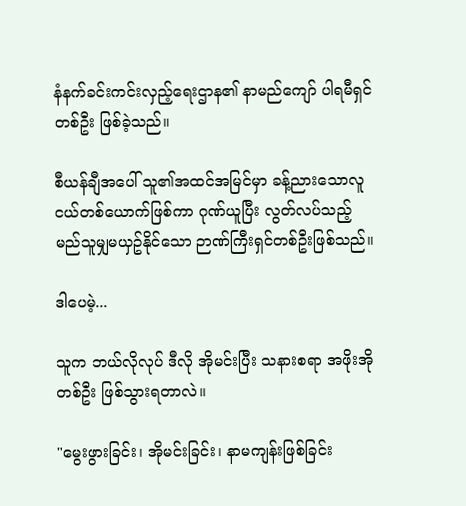နံနက်ခင်းကင်းလှည့်ရေးဌာန၏ နာမည်ကျော် ပါရမီရှင်တစ်ဦး ဖြစ်ခဲ့သည်။

စီယန်ချီအပေါ် သူ၏အထင်အမြင်မှာ ခန့်ညားသောလူငယ်တစ်ယောက်ဖြစ်ကာ ဂုဏ်ယူပြီး လွတ်လပ်သည့် မည်သူမျှမယှဥ်နိုင်သော ဉာဏ်ကြီးရှင်တစ်ဦးဖြစ်သည်။

ဒါပေမဲ့...

သူက ဘယ်လိုလုပ် ဒီလို အိုမင်းပြီး သနားစရာ အဖိုးအိုတစ်ဦး ဖြစ်သွားရတာလဲ။

"မွေးဖွားခြင်း၊ အိုမင်းခြင်း၊ နာမကျန်းဖြစ်ခြင်း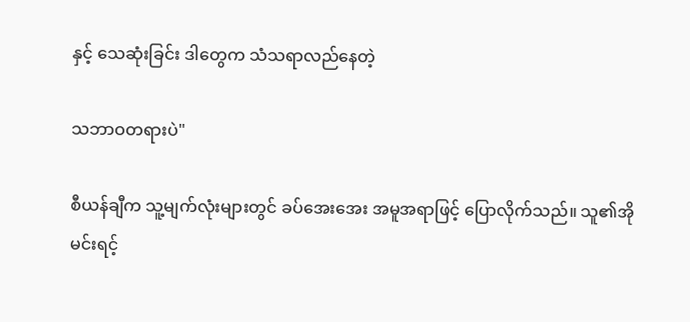နှင့် သေဆုံးခြင်း ဒါတွေက သံသရာလည်နေတဲ့

သဘာဝတရားပဲ"

စီယန်ချီက သူ့မျက်လုံးများတွင် ခပ်အေးအေး အမူအရာဖြင့် ပြောလိုက်သည်။ သူ၏အိုမင်းရင့်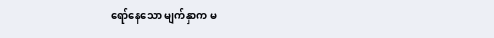ရော်နေသော မျက်နှာက မ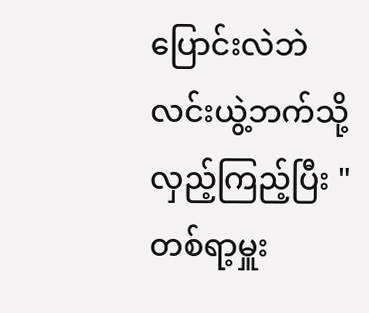ပြောင်းလဲဘဲ လင်းယွဲ့ဘက်သို့ လှည့်ကြည့်ပြီး "တစ်ရာ့မှူး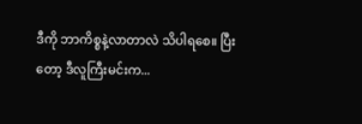ဒီကို ဘာကိစ္စနဲ့လာတာလဲ သိပါရစေ။ ပြီးတော့ ဒီလူကြီးမင်းက...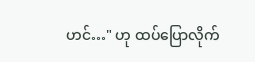ဟင်…" ဟု ထပ်ပြောလိုက်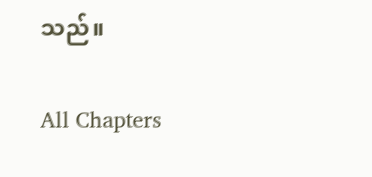သည်။

All Chapters